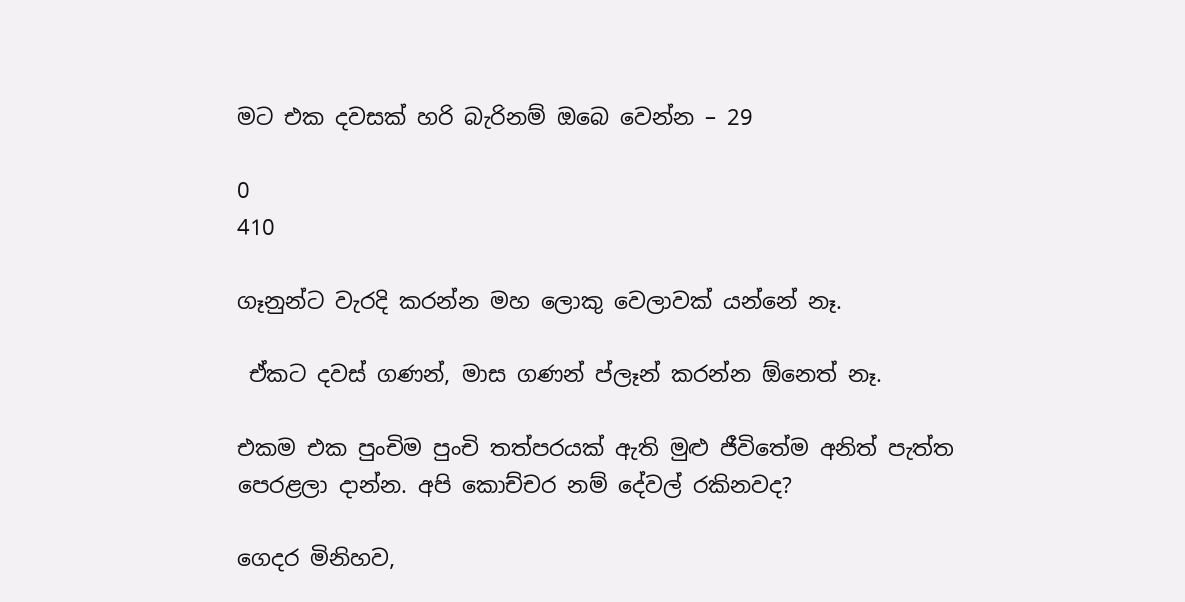මට එක දවසක් හරි බැරිනම් ඔබෙ වෙන්න – 29

0
410

ගෑනුන්ට වැරදි කරන්න මහ ලොකු වෙලාවක් යන්නේ නෑ.

 ඒකට දවස් ගණන්, මාස ගණන් ප්ලෑන් කරන්න ඕනෙත් නෑ.

එකම එක පුංචිම පුංචි තත්පරයක් ඇති මුළු ජීවිතේම අනිත් පැත්ත පෙරළලා දාන්න. අපි කොච්චර නම් දේවල් රකිනවද?

ගෙදර මිනිහව,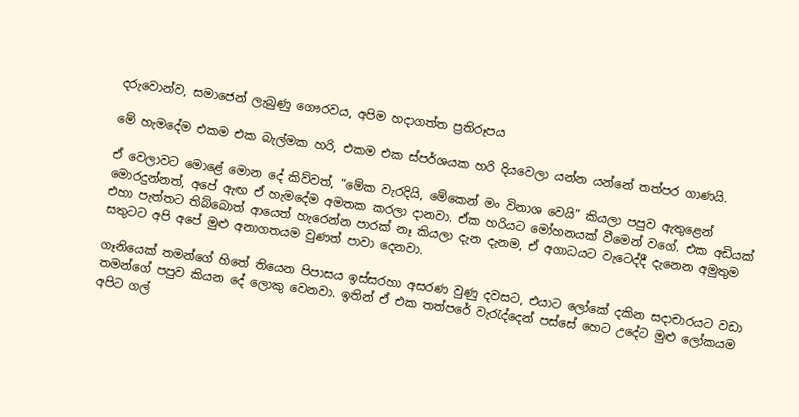දරුවොන්ව, සමාජෙන් ලැබුණු ගෞරවය, අපිම හදාගත්ත ප්‍රතිරූපය

මේ හැමදේම එකම එක බැල්මක හරි, එකම එක ස්පර්ශයක හරි දියවෙලා යන්න යන්නේ තත්පර ගාණයි.

ඒ වෙලාවට මොළේ මොන දේ කිව්වත්, “මේක වැරදියි, මේකෙන් මං විනාශ වෙයි” කියලා පපුව ඇතුළෙන් මොරදුන්නත්, අපේ ඇඟ ඒ හැමදේම අමතක කරලා දානවා. ඒක හරියට මෝහනයක් වීමෙන් වගේ. එක අඩියක් එහා පැත්තට තිබ්බොත් ආයෙත් හැරෙන්න පාරක් නෑ කියලා දැන දැනම, ඒ අගාධයට වැටෙද්දී දැනෙන අමුතුම සතුටට අපි අපේ මුළු අනාගතයම වුණත් පාවා දෙනවා.

ගෑනියෙක් තමන්ගේ හිතේ තියෙන පිපාසය ඉස්සරහා අසරණ වුණු දවසට, එයාට ලෝකේ දකින සදාචාරයට වඩා තමන්ගේ පපුව කියන දේ ලොකු වෙනවා. ඉතින් ඒ එක තත්පරේ වැරැද්දෙන් පස්සේ හෙට උදේට මුළු ලෝකයම අපිට ගල්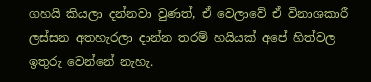ගහයි කියලා දන්නවා වුණත්, ඒ වෙලාවේ ඒ විනාශකාරී ලස්සන අතහැරලා දාන්න තරම් හයියක් අපේ හිත්වල ඉතුරු වෙන්නේ නැහැ.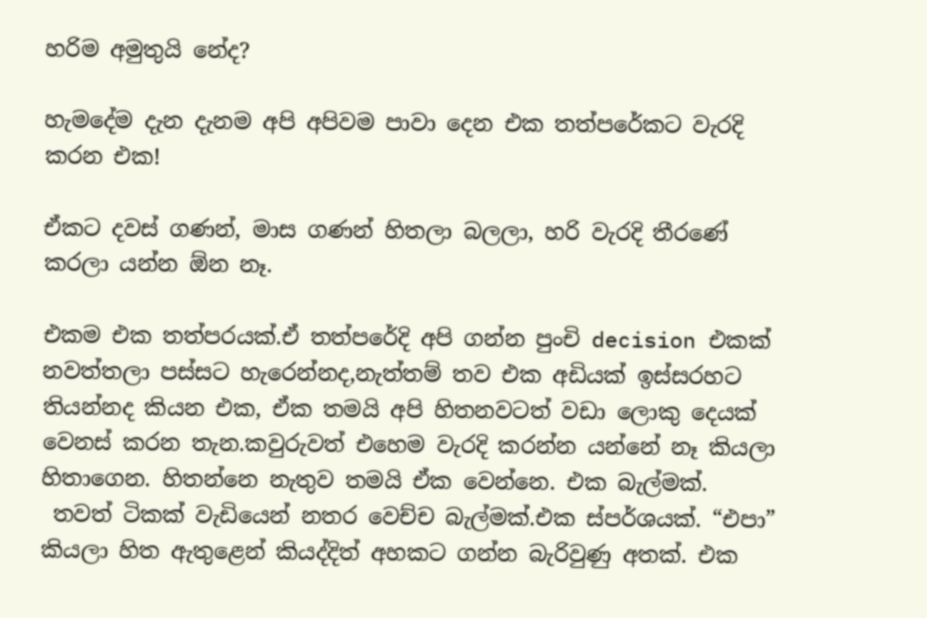හරිම අමුතුයි නේද?

හැමදේම දැන දැනම අපි අපිවම පාවා දෙන එක තත්පරේකට වැරදි කරන එක!

ඒකට දවස් ගණන්, මාස ගණන් හිතලා බලලා, හරි වැරදි තීරණේ කරලා යන්න ඕන නෑ.

එකම එක තත්පරයක්.ඒ තත්පරේදි අපි ගන්න පුංචි decision එකක් නවත්තලා පස්සට හැරෙන්නද,නැත්තම් තව එක අඩියක් ඉස්සරහට තියන්නද කියන එක, ඒක තමයි අපි හිතනවටත් වඩා ලොකු දෙයක් වෙනස් කරන තැන.කවුරුවත් එහෙම වැරදි කරන්න යන්නේ නෑ කියලා හිතාගෙන. හිතන්නෙ නැතුව තමයි ඒක වෙන්නෙ. එක බැල්මක්.
 තවත් ටිකක් වැඩියෙන් නතර වෙච්ච බැල්මක්.එක ස්පර්ශයක්. “එපා” කියලා හිත ඇතුළෙන් කියද්දිත් අහකට ගන්න බැරිවුණු අතක්. එක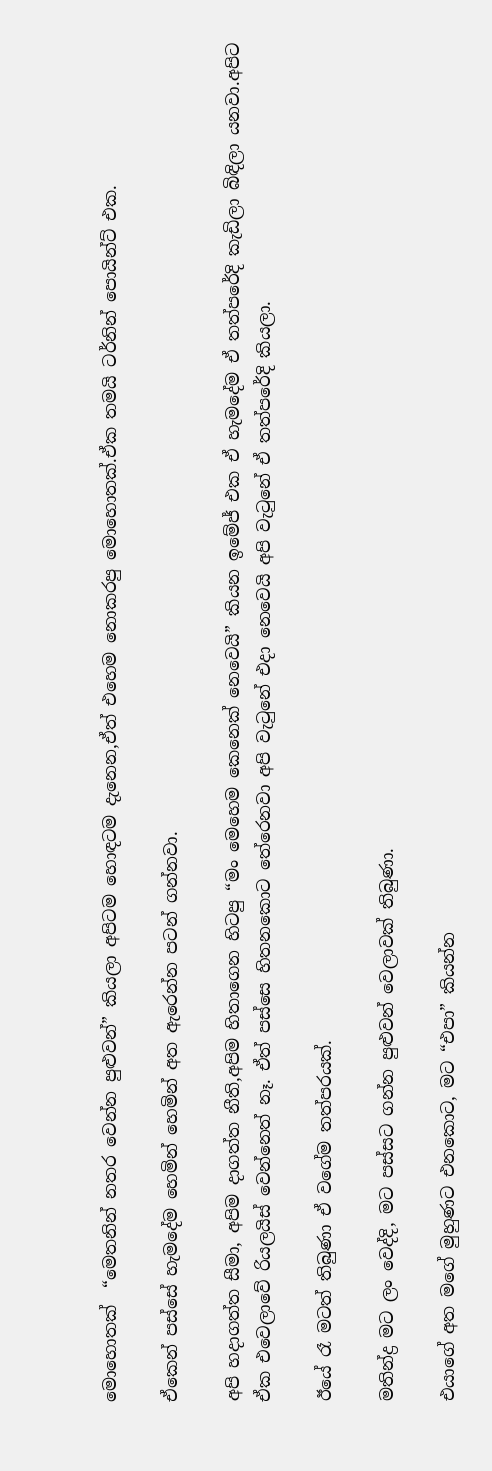මොහොතක්  “මෙතනින් නතර වෙන්න පුළුවන්” කියලා අපිටම හොඳටම දැනෙන,ඒත් එහෙම නොකරපු මොහොතක්.ඒක තමයි ටර්නින් පොයින්ට් එක.

ඒකෙන් පස්සේ හැමදේම හෙමින් හෙමින් අත ඇරෙන්න පටන් ගන්නවා.

අපි හදාගත්ත සීමා, අපිම දාගත්ත නීති,අපිම හිතාගෙන හිටපු “මං මෙහෙම කෙනෙක් නෙවෙයි” කියන ඉමේජ් එක ඒ හැමදේම ඒ තත්පරේදි කැඩිලා බිඳිලා යනවා.අපිට ඒක එවෙලාවේ රියලයිස් වෙන්නෙත් නෑ. ඒත් පස්සෙ හිතනකොට තේරෙනවා අපි වැටුනේ එදා නෙවෙයි අපි වැටුනේ ඒ තත්පරේදි කියලා.

ඊයේ රෑ මටත් තිබුණා ඒ වගේම තත්පරයක්.

මතින්ද්‍ර මට ලං වෙද්දි, මට පස්සට ගන්න පුළුවන් වෙලාවක් තිබුණා.

එයාගේ අත මගේ මුහුණට එනකොට, මට “එපා” කියන්න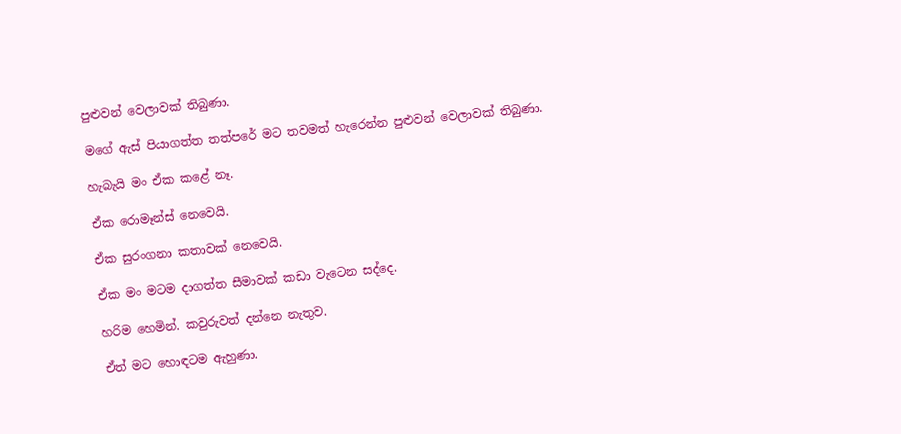පුළුවන් වෙලාවක් තිබුණා.

මගේ ඇස් පියාගත්ත තත්පරේ මට තවමත් හැරෙන්න පුළුවන් වෙලාවක් තිබුණා.

හැබැයි මං ඒක කළේ නෑ.

ඒක රොමෑන්ස් නෙවෙයි.

ඒක සුරංගනා කතාවක් නෙවෙයි.

ඒක මං මටම දාගත්ත සීමාවක් කඩා වැටෙන සද්දෙ.

හරිම හෙමින්. කවුරුවත් දන්නෙ නැතුව.

ඒත් මට හොඳටම ඇහුණා.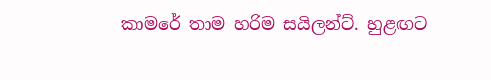කාමරේ තාම හරිම සයිලන්ට්. හුළඟට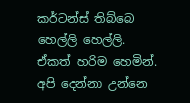කර්ටන්ස් තිබ්බෙ හෙල්ලි හෙල්ලි. ඒකත් හරිම හෙමින්. අපි දෙන්නා උන්නෙ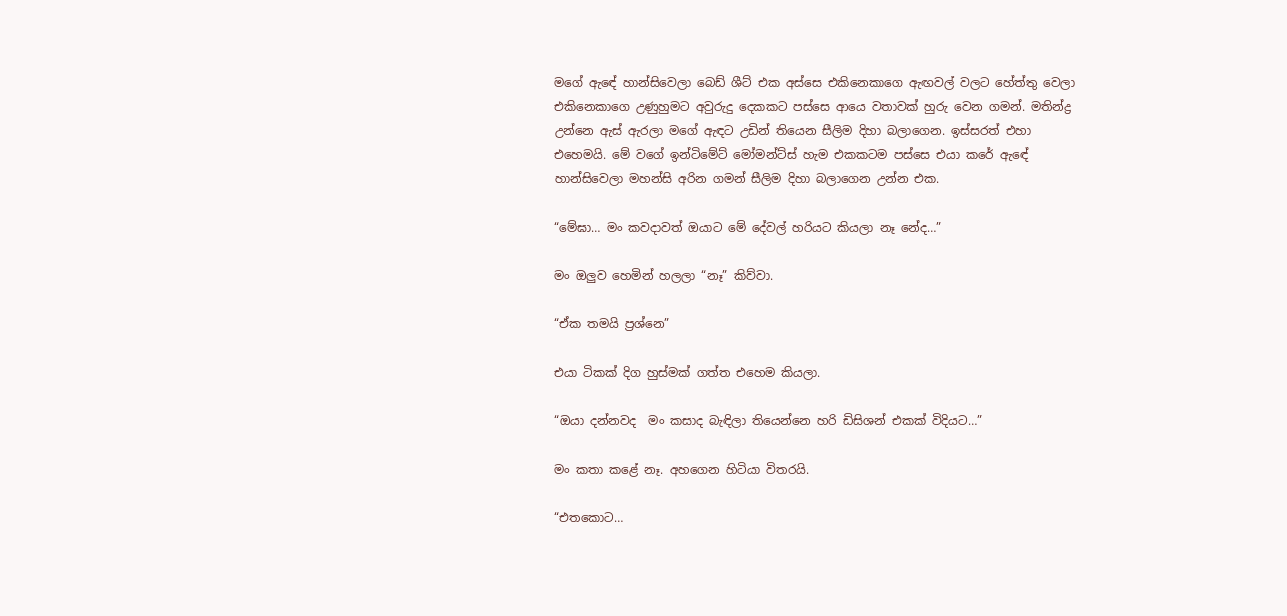මගේ ඇඳේ හාන්සිවෙලා බෙඩ් ශීට් එක අස්සෙ එකිනෙකාගෙ ඇඟවල් වලට හේත්තු වෙලා එකිනෙකාගෙ උණුහුමට අවුරුදු දෙකකට පස්සෙ ආයෙ වතාවක් හුරු වෙන ගමන්. මතින්ද්‍ර උන්නෙ ඇස් ඇරලා මගේ ඇඳට උඩින් තියෙන සීලිම දිහා බලාගෙන. ඉස්සරත් එහා එහෙමයි. මේ වගේ ඉන්ටිමේට් මෝමන්ට්ස් හැම එකකටම පස්සෙ එයා කරේ ඇඳේ හාන්සිවෙලා මහන්සි අරින ගමන් සීලිම දිහා බලාගෙන උන්න එක.

“මේඝා… මං කවදාවත් ඔයාට මේ දේවල් හරියට කියලා නෑ නේද…”

මං ඔලුව හෙමින් හලලා “නෑ” කිව්වා.

“ඒක තමයි ප්‍රශ්නෙ”

එයා ටිකක් දිග හුස්මක් ගත්ත එහෙම කියලා.

“ඔයා දන්නවද  මං කසාද බැඳිලා තියෙන්නෙ හරි ඩිසිශන් එකක් විදියට…”

මං කතා කළේ නෑ. අහගෙන හිටියා විතරයි.

“එතකොට…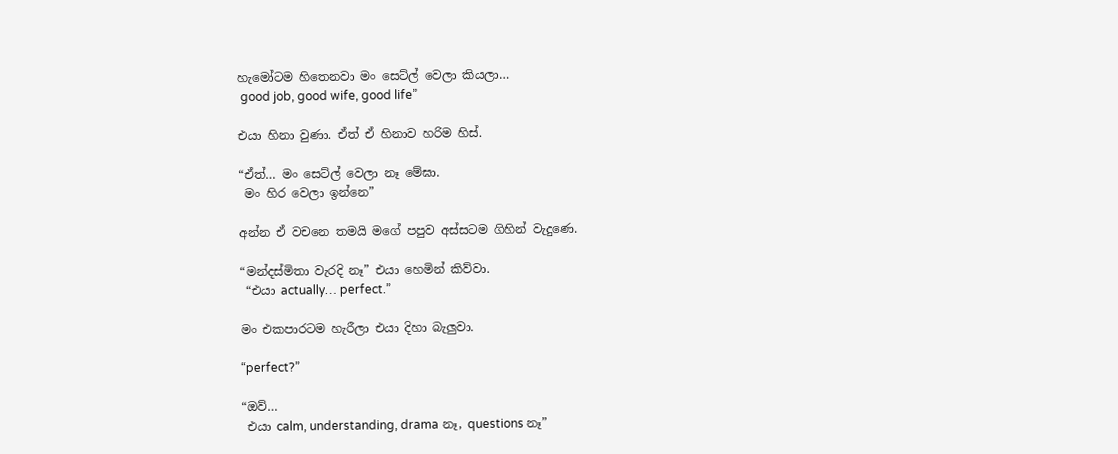හැමෝටම හිතෙනවා මං සෙට්ල් වෙලා කියලා…
 good job, good wife, good life”

එයා හිනා වුණා. ඒත් ඒ හිනාව හරිම හිස්.

“ඒත්… මං සෙට්ල් වෙලා නෑ මේඝා.
 මං හිර වෙලා ඉන්නෙ”

අන්න ඒ වචනෙ තමයි මගේ පපුව අස්සටම ගිහින් වැදුණෙ.

“මන්දස්මිතා වැරදි නෑ” එයා හෙමින් කිව්වා.
 “එයා actually… perfect.”

මං එකපාරටම හැරීලා එයා දිහා බැලුවා.

“perfect?”

“ඔව්…
 එයා calm, understanding, drama නෑ, questions නෑ”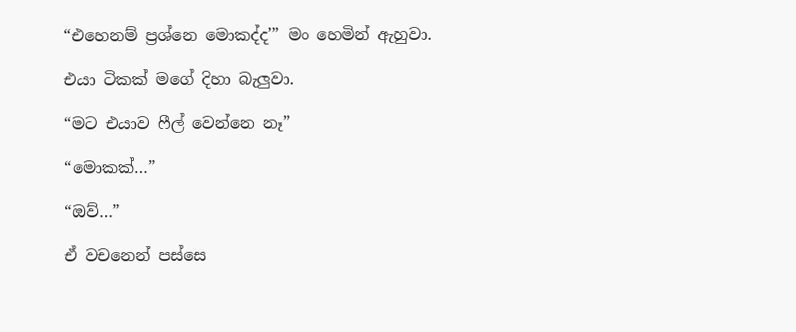“එහෙනම් ප්‍රශ්නෙ මොකද්ද’” මං හෙමින් ඇහුවා.

එයා ටිකක් මගේ දිහා බැලුවා.

“මට එයාව ෆීල් වෙන්නෙ නෑ”

“මොකක්…”

“ඔව්…”

ඒ වචනෙන් පස්සෙ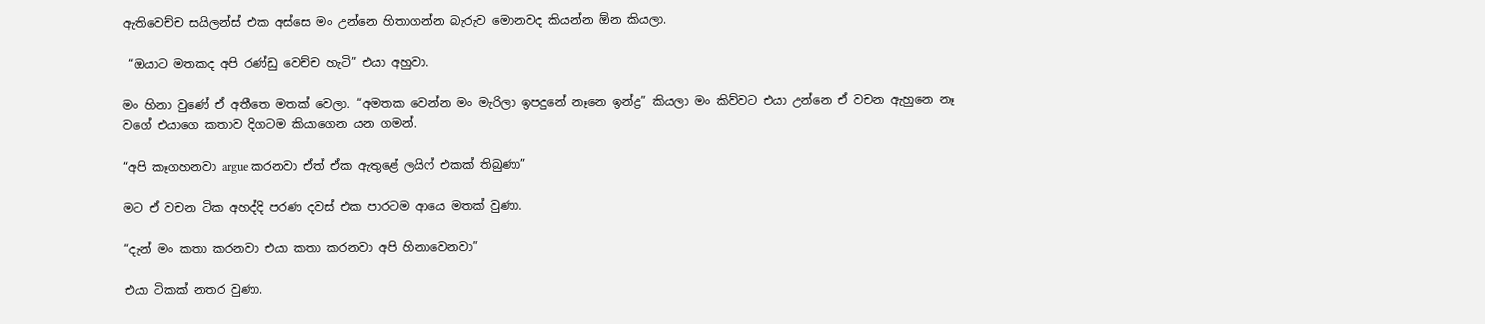ඇතිවෙච්ච සයිලන්ස් එක අස්සෙ මං උන්නෙ හිතාගන්න බැරුව මොනවද කියන්න ඕන කියලා.

 “ඔයාට මතකද අපි රණ්ඩු වෙච්ච හැටි” එයා අහුවා.

මං හිනා වුණේ ඒ අතීතෙ මතක් වෙලා. “අමතක වෙන්න මං මැරිලා ඉපදුනේ නෑනෙ ඉන්ද්‍ර” කියලා මං කිව්වට එයා උන්නෙ ඒ වචන ඇහුනෙ නෑ වගේ එයාගෙ කතාව දිගටම කියාගෙන යන ගමන්.

“අපි කෑගහනවා argue කරනවා ඒත් ඒක ඇතුළේ ලයිෆ් එකක් තිබුණා”

මට ඒ වචන ටික අහද්දි පරණ දවස් එක පාරටම ආයෙ මතක් වුණා.

“දැන් මං කතා කරනවා එයා කතා කරනවා අපි හිනාවෙනවා”

එයා ටිකක් නතර වුණා.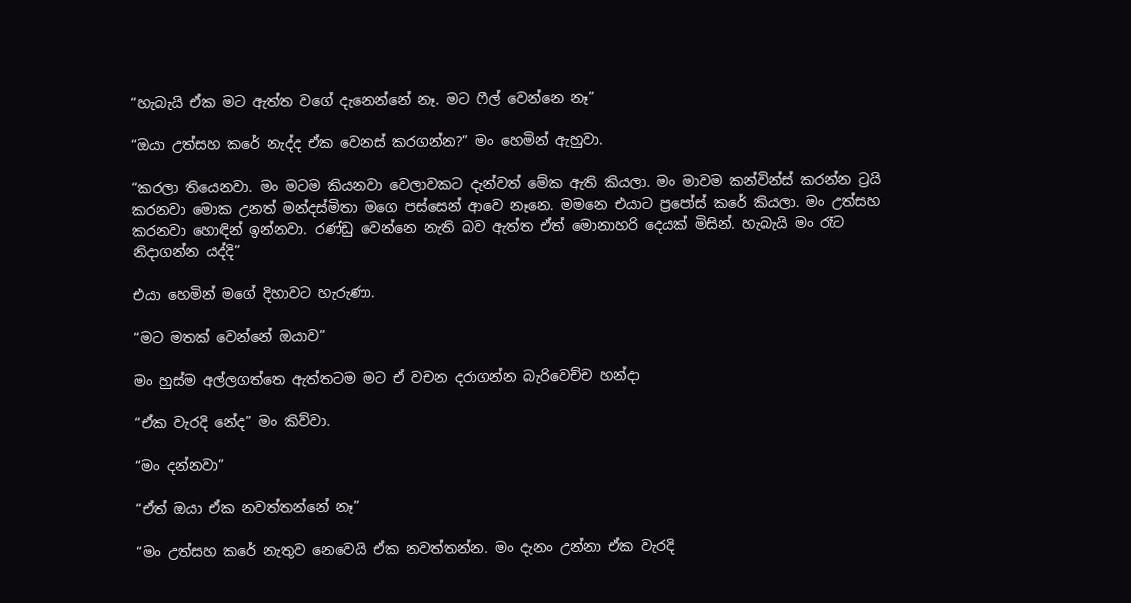“හැබැයි ඒක මට ඇත්ත වගේ දැනෙන්නේ නෑ. මට ෆීල් වෙන්නෙ නෑ”

“ඔයා උත්සහ කරේ නැද්ද ඒක වෙනස් කරගන්න?” මං හෙමින් ඇහුවා.

“කරලා තියෙනවා. මං මටම කියනවා වෙලාවකට දැන්වත් මේක ඇති කියලා. මං මාවම කන්වින්ස් කරන්න ට්‍රයි කරනවා මොක උනත් මන්දස්මිතා මගෙ පස්සෙන් ආවෙ නෑනෙ. මමනෙ එයාට ප්‍රපෝස් කරේ කියලා. මං උත්සහ කරනවා හොඳින් ඉන්නවා. රණ්ඩු වෙන්නෙ නැති බව ඇත්ත ඒත් මොනාහරි දෙයක් මිසින්. හැබැයි මං රෑට නිදාගන්න යද්දි”

එයා හෙමින් මගේ දිහාවට හැරුණා.

“මට මතක් වෙන්නේ ඔයාව”

මං හුස්ම අල්ලගත්තෙ ඇත්තටම මට ඒ වචන දරාගන්න බැරිවෙච්ච හන්දා

“ඒක වැරදි නේද” මං කිව්වා.

“මං දන්නවා”

“ඒත් ඔයා ඒක නවත්තන්නේ නෑ”

“මං උත්සහ කරේ නැතුව නෙවෙයි ඒක නවත්තන්න. මං දැනං උන්නා ඒක වැරදි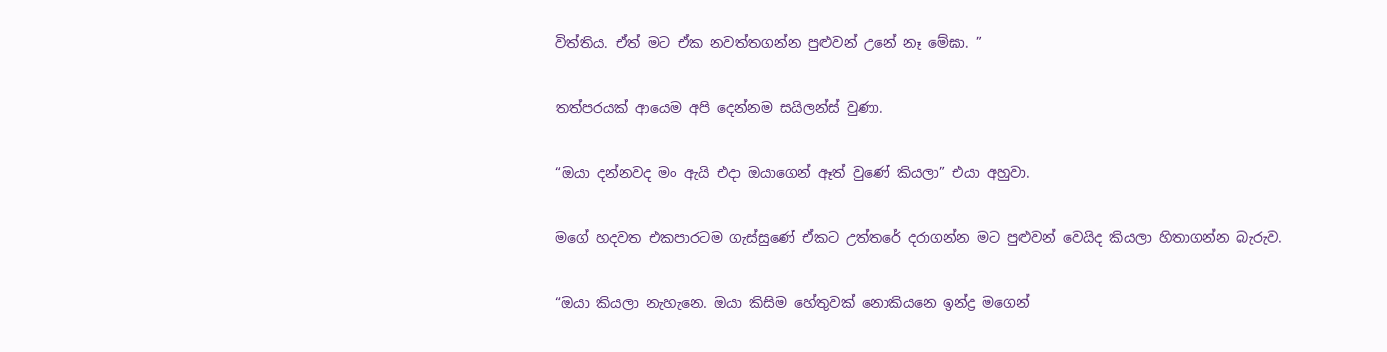විත්තිය. ඒත් මට ඒක නවත්තගන්න පුළුවන් උනේ නෑ මේඝා. ”

තත්පරයක් ආයෙම අපි දෙන්නම සයිලන්ස් වුණා.

“ඔයා දන්නවද මං ඇයි එදා ඔයාගෙන් ඈත් වුණේ කියලා” එයා අහුවා.

මගේ හදවත එකපාරටම ගැස්සුණේ ඒකට උත්තරේ දරාගන්න මට පුළුවන් වෙයිද කියලා හිතාගන්න බැරුව.

“ඔයා කියලා නැහැනෙ. ඔයා කිසිම හේතුවක් නොකියනෙ ඉන්ද්‍ර මගෙන්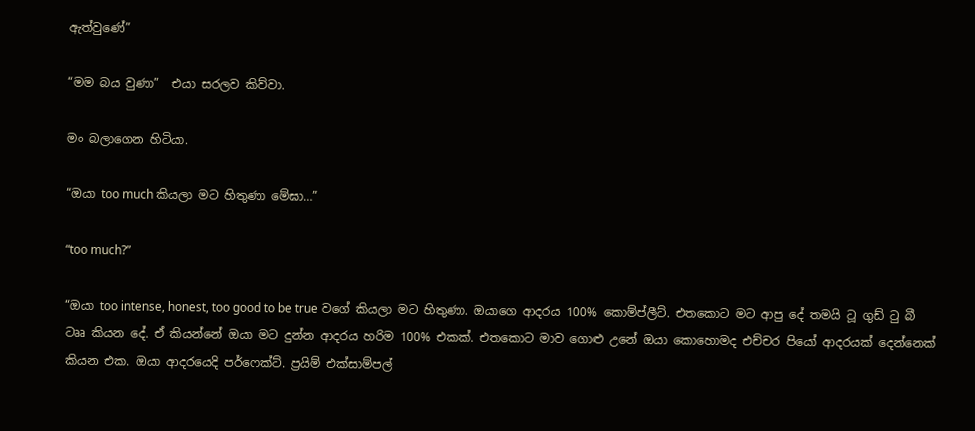ඇත්වුණේ”

“මම බය වුණා”  එයා සරලව කිව්වා.

මං බලාගෙන හිටියා.

“ඔයා too much කියලා මට හිතුණා මේඝා…”

“too much?”

“ඔයා too intense, honest, too good to be true වගේ කියලා මට හිතුණා. ඔයාගෙ ආදරය 100% කොම්ප්ලීට්. එතකොට මට ආපු දේ තමයි ටූ ගුඩ් ටු බී ටෲ කියන දේ. ඒ කියන්නේ ඔයා මට දුන්න ආදරය හරිම 100% එකක්. එතකොට මාව ගොළු උනේ ඔයා කොහොමද එච්චර පියෝ ආදරයක් දෙන්නෙක් කියන එක. ඔයා ආදරයෙදි පර්ෆෙක්ට්. ප්‍රයිම් එක්සාම්පල්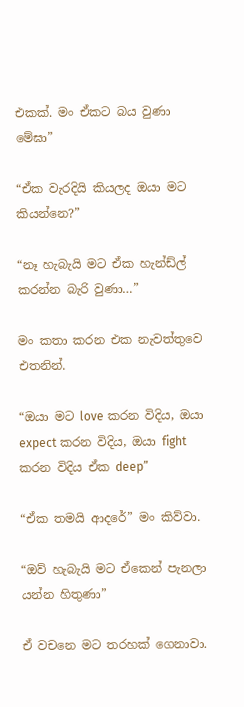එකක්. මං ඒකට බය වුණා මේඝා”

“ඒක වැරදියි කියලද ඔයා මට කියන්නෙ?”

“නෑ හැබැයි මට ඒක හැන්ඩ්ල් කරන්න බැරි වුණා…”

මං කතා කරන එක නැවත්තුවෙ එතනින්.

“ඔයා මට love කරන විදිය, ඔයා expect කරන විදිය, ඔයා fight කරන විදිය ඒක deep”

“ඒක තමයි ආදරේ” මං කිව්වා.

“ඔව් හැබැයි මට ඒකෙන් පැනලා යන්න හිතුණා”

ඒ වචනෙ මට තරහක් ගෙනාවා.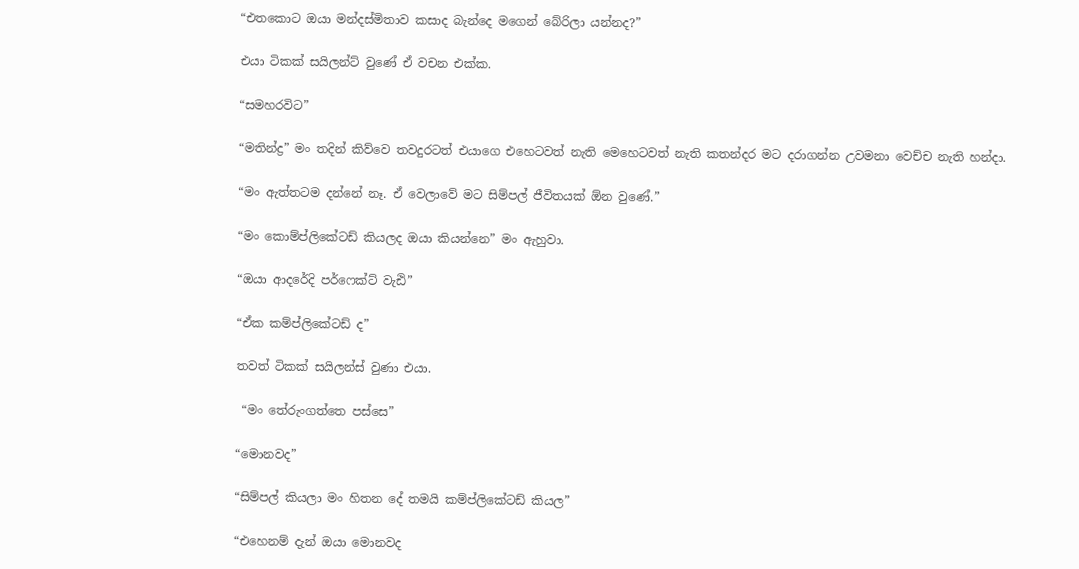“එතකොට ඔයා මන්දස්මිතාව කසාද බැන්දෙ මගෙන් බේරිලා යන්නද?”

එයා ටිකක් සයිලන්ට් වුණේ ඒ වචන එක්ක.

“සමහරවිට”

“මතින්ද්‍ර” මං තදින් කිව්වෙ තවදුරටත් එයාගෙ එහෙටවත් නැති මෙහෙටවත් නැති කතන්දර මට දරාගන්න උවමනා වෙච්ච නැති හන්දා.

“මං ඇත්තටම දන්නේ නෑ. ඒ වෙලාවේ මට සිම්පල් ජීවිතයක් ඕන වුණේ.”

“මං කොම්ප්ලිකේටඩ් කියලද ඔයා කියන්නෙ” මං ඇහුවා.

“ඔයා ආදරේදි පර්ෆෙක්ට් වැඪි”

“ඒක කම්ප්ලිකේටඩ් ද”

තවත් ටිකක් සයිලන්ස් වුණා එයා.

 “මං තේරුංගත්තෙ පස්සෙ”

“මොනවද”

“සිම්පල් කියලා මං හිතන දේ තමයි කම්ප්ලිකේටඩ් කියල”

“එහෙනම් දැන් ඔයා මොනවද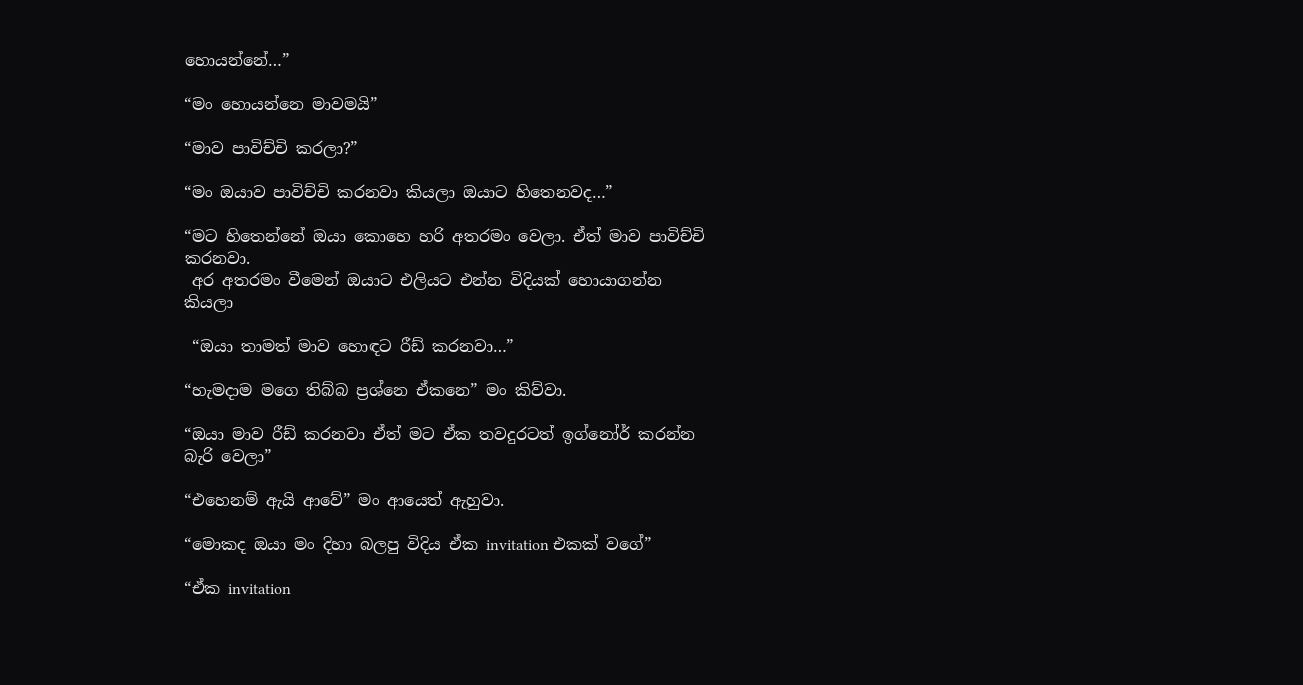හොයන්නේ…”

“මං හොයන්නෙ මාවමයි”

“මාව පාවිච්චි කරලා?”

“මං ඔයාව පාවිච්චි කරනවා කියලා ඔයාට හිතෙනවද…”

“මට හිතෙන්නේ ඔයා කොහෙ හරි අතරමං වෙලා. ඒත් මාව පාවිච්චි කරනවා.
 අර අතරමං වීමෙන් ඔයාට එලියට එන්න විදියක් හොයාගන්න කියලා

 “ඔයා තාමත් මාව හොඳට රීඩ් කරනවා…”

“හැමදාම මගෙ තිබ්බ ප්‍රශ්නෙ ඒකනෙ” මං කිව්වා.

“ඔයා මාව රීඩ් කරනවා ඒත් මට ඒක තවදුරටත් ඉග්නෝර් කරන්න බැරි වෙලා”

“එහෙනම් ඇයි ආවේ” මං ආයෙත් ඇහුවා.

“මොකද ඔයා මං දිහා බලපු විදිය ඒක invitation එකක් වගේ”

“ඒක invitation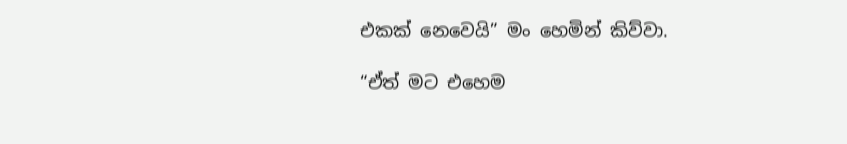එකක් නෙවෙයි” මං හෙමින් කිව්වා.

“ඒත් මට එහෙම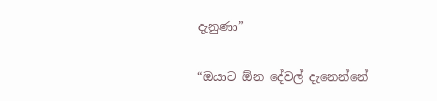දැනුණා”

“ඔයාට ඕන දේවල් දැනෙන්නේ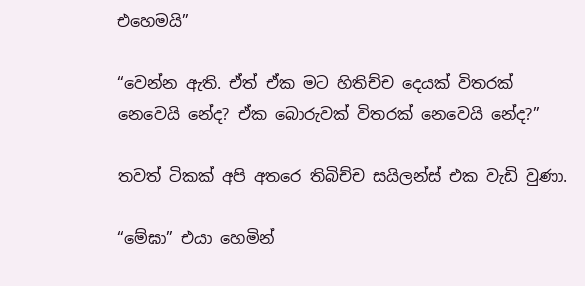එහෙමයි”

“වෙන්න ඇති. ඒත් ඒක මට හිතිච්ච දෙයක් විතරක් නෙවෙයි නේද? ඒක බොරුවක් විතරක් නෙවෙයි නේද?”

තවත් ටිකක් අපි අතරෙ තිබිච්ච සයිලන්ස් එක වැඩි වුණා.

“මේඝා” එයා හෙමින්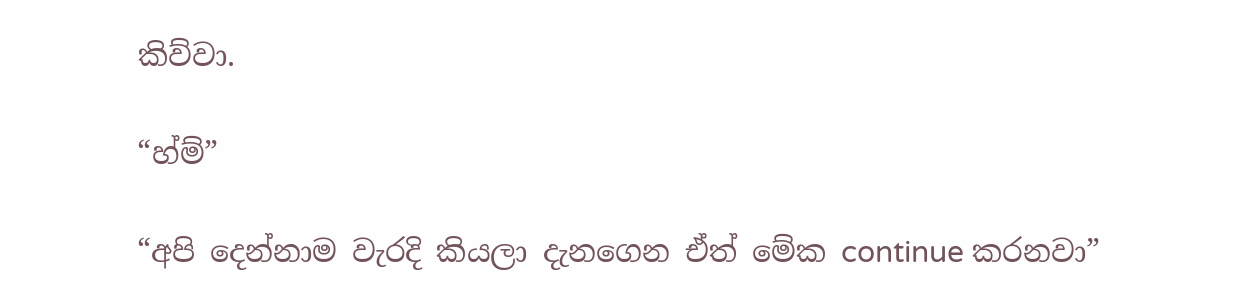කිව්වා.

“හ්ම්”

“අපි දෙන්නාම වැරදි කියලා දැනගෙන ඒත් මේක continue කරනවා”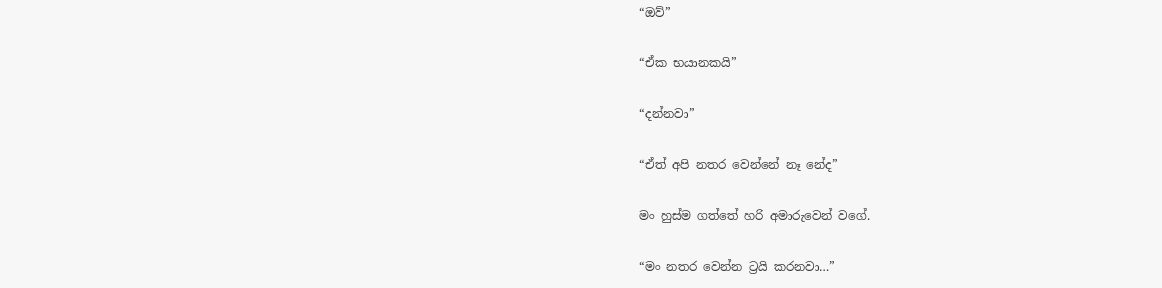“ඔව්”

“ඒක භයානකයි”

“දන්නවා”

“ඒත් අපි නතර වෙන්නේ නෑ නේද”

මං හුස්ම ගත්තේ හරි අමාරුවෙන් වගේ.

“මං නතර වෙන්න ට්‍රයි කරනවා…”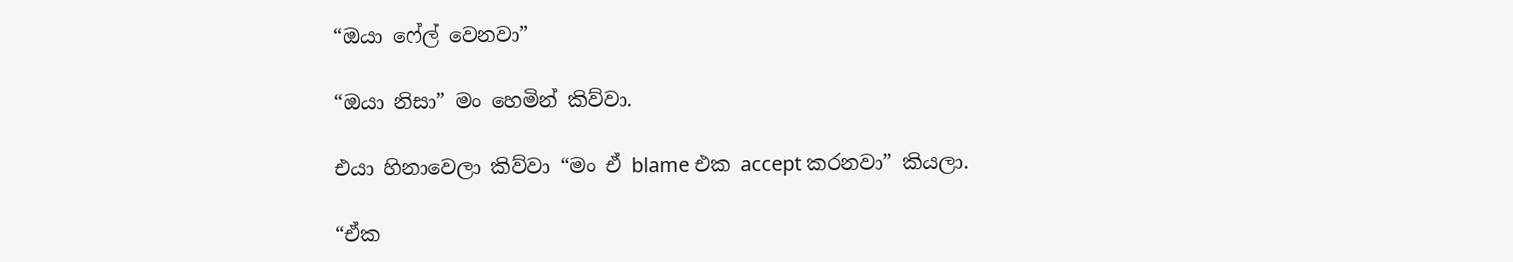“ඔයා ෆේල් වෙනවා”

“ඔයා නිසා” මං හෙමින් කිව්වා.

එයා හිනාවෙලා කිව්වා “මං ඒ blame එක accept කරනවා” කියලා.

“ඒක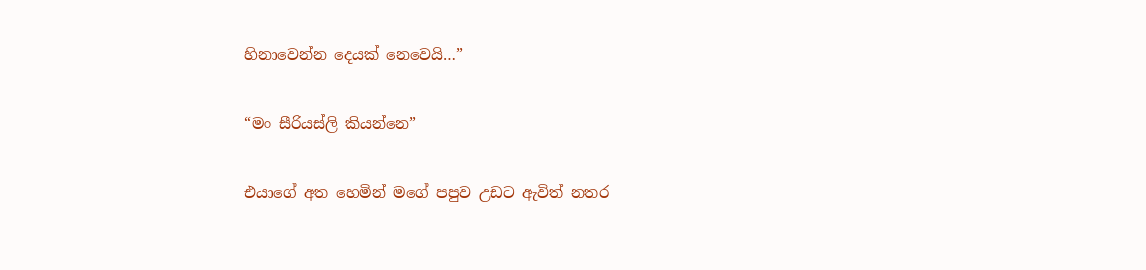හිනාවෙන්න දෙයක් නෙවෙයි…”

“මං සීරියස්ලි කියන්නෙ”

එයාගේ අත හෙමින් මගේ පපුව උඩට ඇවිත් නතර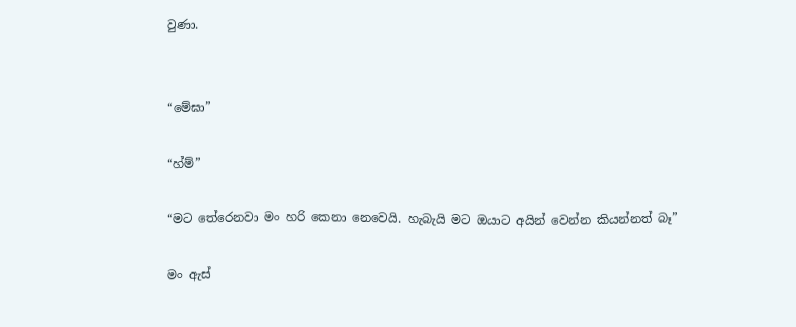වුණා.


“මේඝා”

“හ්ම්”

“මට තේරෙනවා මං හරි කෙනා නෙවෙයි. හැබැයි මට ඔයාට අයින් වෙන්න කියන්නත් බෑ”

මං ඇස්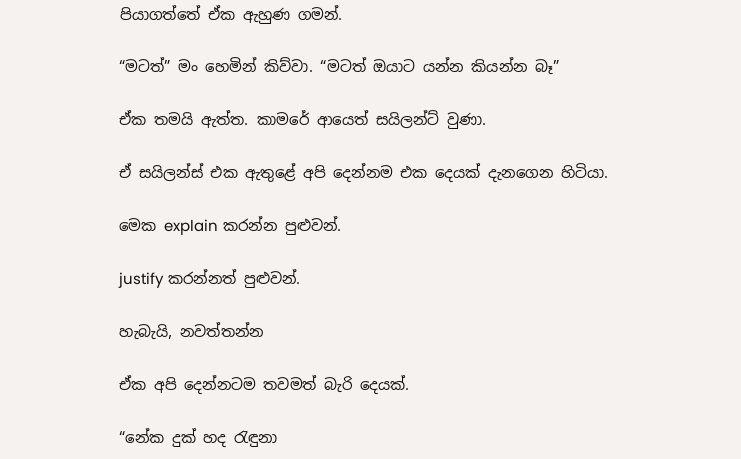පියාගත්තේ ඒක ඇහුණ ගමන්.

“මටත්” මං හෙමින් කිව්වා. “මටත් ඔයාට යන්න කියන්න බෑ”

ඒක තමයි ඇත්ත. කාමරේ ආයෙත් සයිලන්ට් වුණා.

ඒ සයිලන්ස් එක ඇතුළේ අපි දෙන්නම එක දෙයක් දැනගෙන හිටියා.

මෙක explain කරන්න පුළුවන්.

justify කරන්නත් පුළුවන්.

හැබැයි, නවත්තන්න

ඒක අපි දෙන්නටම තවමත් බැරි දෙයක්.

“නේක දුක් හද රැඳුනා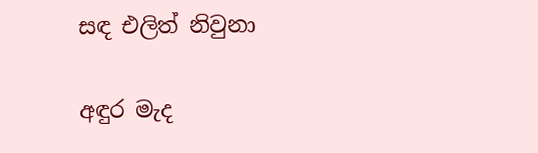සඳ එලිත් නිවුනා

අඳුර මැද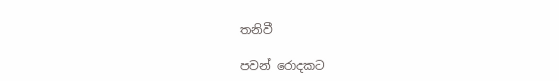තනිවී

පවන් රොදකට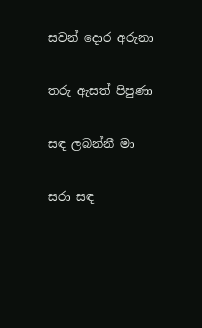සවන් දොර අරුනා

තරු ඇසත් පිපුණා

සඳ ලබන්නී මා

සරා සඳ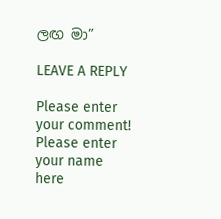ලඟ මා”

LEAVE A REPLY

Please enter your comment!
Please enter your name here